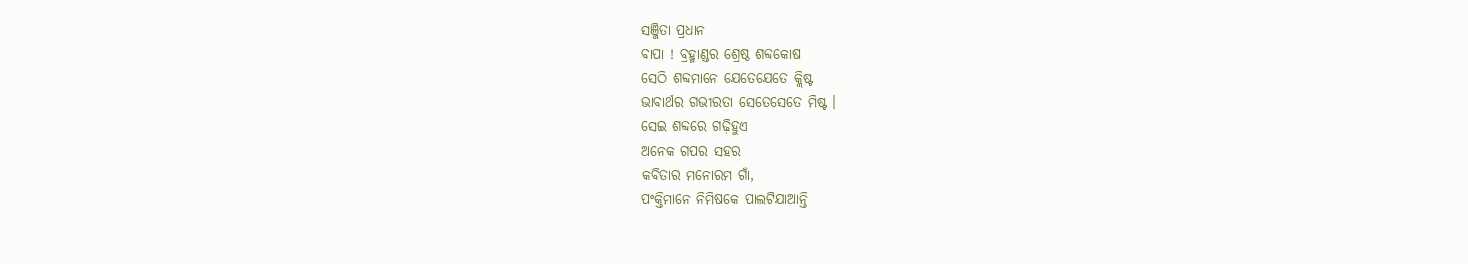ସଞ୍ଜିତା ପ୍ରଧାନ
ବାପା ! ବ୍ରହ୍ମାଣ୍ଡର ଶ୍ରେଷ୍ଠ ଶବ୍ଦକୋଷ
ସେଠି ଶବ୍ଦମାନେ ଯେତେଯେତେ କ୍ଲିଷ୍ଟ
ଭାବାର୍ଥର ଗଭୀରତା ସେତେସେତେ ମିଷ୍ଟ ।
ସେଇ ଶବ୍ଦରେ ଗଢ଼ିହୁଏ
ଅନେକ ଗପର ସହର
କବିତାର ମନୋରମ ଗାଁ,
ପଂକ୍ତିମାନେ ନିମିଷକେ ପାଲଟିଯାଆନ୍ତି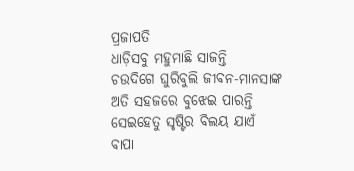ପ୍ରଜାପତି
ଧାଡ଼ିସବୁ ମହୁମାଛି ସାଜନ୍ତି
ଚଉଦିଗେ ଘୁରିବୁଲି ଜୀବନ-ମାନସାଙ୍କ
ଅତି ସହଜରେ ବୁଝେଇ ପାରନ୍ତି
ସେଇହେତୁ ସୃଷ୍ଟିର ବିଲୟ ଯାଏଁ
ବାପା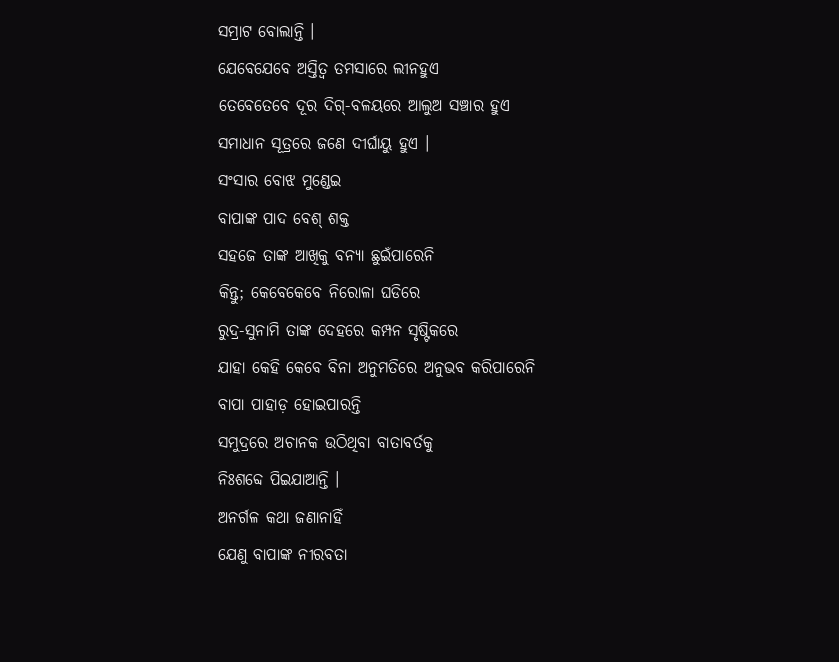ସମ୍ରାଟ ବୋଲାନ୍ତି ।
ଯେବେଯେବେ ଅସ୍ତିତ୍ବ ତମସାରେ ଲୀନହୁଏ
ତେବେତେବେ ଦୂର ଦିଗ୍-ବଳୟରେ ଆଲୁଅ ସଞ୍ଚାର ହୁଏ
ସମାଧାନ ସୂତ୍ରରେ ଜଣେ ଦୀର୍ଘାୟୁ ହୁଏ ।
ସଂସାର ବୋଝ ମୁଣ୍ଡେଇ
ବାପାଙ୍କ ପାଦ ବେଶ୍ ଶକ୍ତ
ସହଜେ ତାଙ୍କ ଆଖିକୁ ବନ୍ୟା ଛୁଇଁପାରେନି
କିନ୍ତୁ; କେବେକେବେ ନିରୋଳା ଘଡିରେ
ରୁଦ୍ର-ସୁନାମି ତାଙ୍କ ଦେହରେ କମ୍ପନ ସୃଷ୍ଟିକରେ
ଯାହା କେହି କେବେ ବିନା ଅନୁମତିରେ ଅନୁଭବ କରିପାରେନି
ବାପା ପାହାଡ଼ ହୋଇପାରନ୍ତି
ସମୁଦ୍ରରେ ଅଚାନକ ଉଠିଥିବା ବାତାବର୍ତକୁ
ନିଃଶବ୍ଦେ ପିଇଯାଆନ୍ତି ।
ଅନର୍ଗଳ କଥା ଜଣାନାହିଁ
ଯେଣୁ ବାପାଙ୍କ ନୀରବତା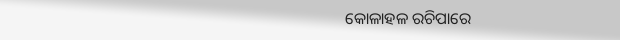କୋଳାହଳ ରଚିପାରେ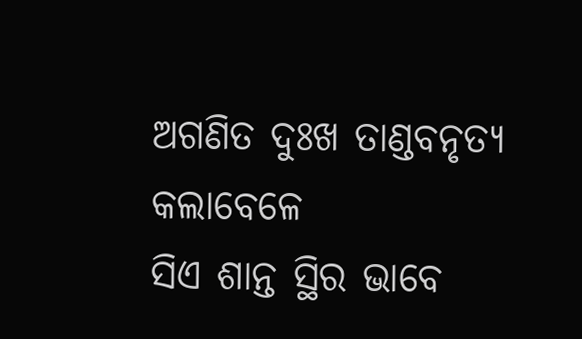ଅଗଣିତ ଦୁଃଖ ତାଣ୍ଡବନୃତ୍ୟ କଲାବେଳେ
ସିଏ ଶାନ୍ତ ସ୍ଥିର ଭାବେ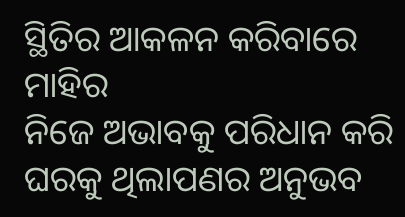ସ୍ଥିତିର ଆକଳନ କରିବାରେ ମାହିର
ନିଜେ ଅଭାବକୁ ପରିଧାନ କରି
ଘରକୁ ଥିଲାପଣର ଅନୁଭବ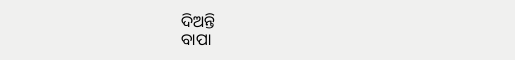ଦିଅନ୍ତି
ବାପା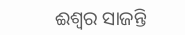ଈଶ୍ୱର ସାଜନ୍ତି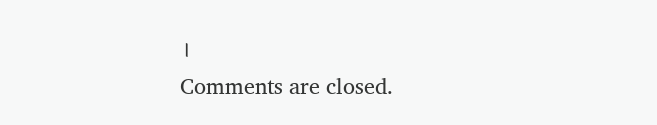।
Comments are closed.